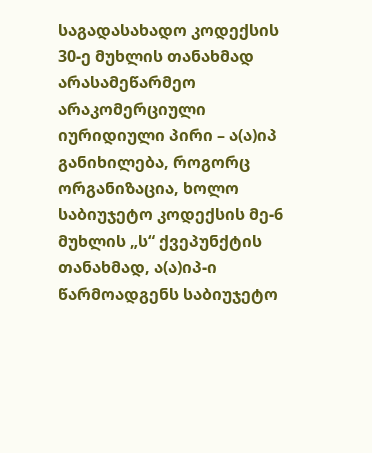საგადასახადო კოდექსის 30-ე მუხლის თანახმად არასამეწარმეო არაკომერციული იურიდიული პირი – ა(ა)იპ განიხილება, როგორც ორგანიზაცია, ხოლო საბიუჯეტო კოდექსის მე-6 მუხლის „ს“ ქვეპუნქტის თანახმად, ა(ა)იპ-ი წარმოადგენს საბიუჯეტო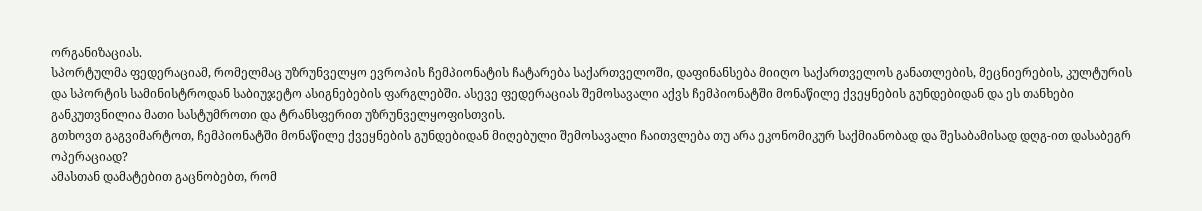ორგანიზაციას.
სპორტულმა ფედერაციამ, რომელმაც უზრუნველყო ევროპის ჩემპიონატის ჩატარება საქართველოში, დაფინანსება მიიღო საქართველოს განათლების, მეცნიერების, კულტურის და სპორტის სამინისტროდან საბიუჯეტო ასიგნებების ფარგლებში. ასევე ფედერაციას შემოსავალი აქვს ჩემპიონატში მონაწილე ქვეყნების გუნდებიდან და ეს თანხები განკუთვნილია მათი სასტუმროთი და ტრანსფერით უზრუნველყოფისთვის.
გთხოვთ გაგვიმარტოთ, ჩემპიონატში მონაწილე ქვეყნების გუნდებიდან მიღებული შემოსავალი ჩაითვლება თუ არა ეკონომიკურ საქმიანობად და შესაბამისად დღგ-ით დასაბეგრ ოპერაციად?
ამასთან დამატებით გაცნობებთ, რომ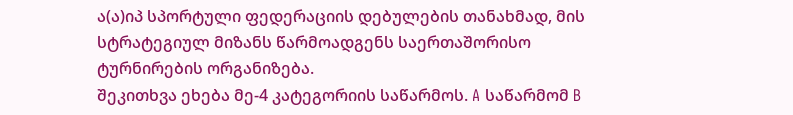ა(ა)იპ სპორტული ფედერაციის დებულების თანახმად, მის სტრატეგიულ მიზანს წარმოადგენს საერთაშორისო ტურნირების ორგანიზება.
შეკითხვა ეხება მე-4 კატეგორიის საწარმოს. A საწარმომ B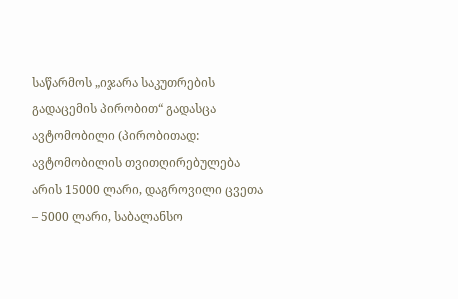საწარმოს „იჯარა საკუთრების გადაცემის პირობით“ გადასცა ავტომობილი (პირობითად: ავტომობილის თვითღირებულება არის 15000 ლარი, დაგროვილი ცვეთა – 5000 ლარი, საბალანსო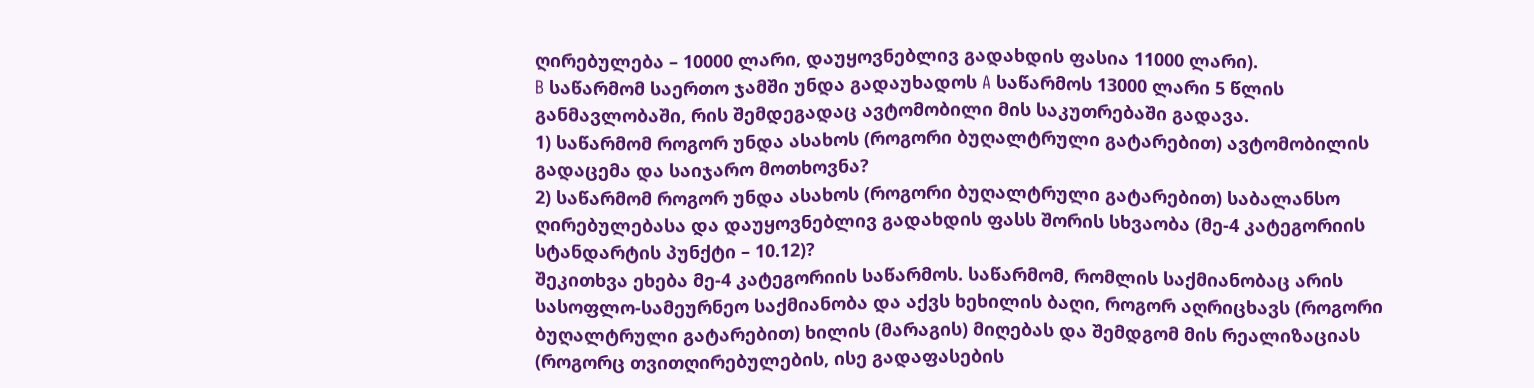ღირებულება – 10000 ლარი, დაუყოვნებლივ გადახდის ფასია 11000 ლარი).
B საწარმომ საერთო ჯამში უნდა გადაუხადოს A საწარმოს 13000 ლარი 5 წლის განმავლობაში, რის შემდეგადაც ავტომობილი მის საკუთრებაში გადავა.
1) საწარმომ როგორ უნდა ასახოს (როგორი ბუღალტრული გატარებით) ავტომობილის გადაცემა და საიჯარო მოთხოვნა?
2) საწარმომ როგორ უნდა ასახოს (როგორი ბუღალტრული გატარებით) საბალანსო ღირებულებასა და დაუყოვნებლივ გადახდის ფასს შორის სხვაობა (მე-4 კატეგორიის სტანდარტის პუნქტი – 10.12)?
შეკითხვა ეხება მე-4 კატეგორიის საწარმოს. საწარმომ, რომლის საქმიანობაც არის სასოფლო-სამეურნეო საქმიანობა და აქვს ხეხილის ბაღი, როგორ აღრიცხავს (როგორი ბუღალტრული გატარებით) ხილის (მარაგის) მიღებას და შემდგომ მის რეალიზაციას (როგორც თვითღირებულების, ისე გადაფასების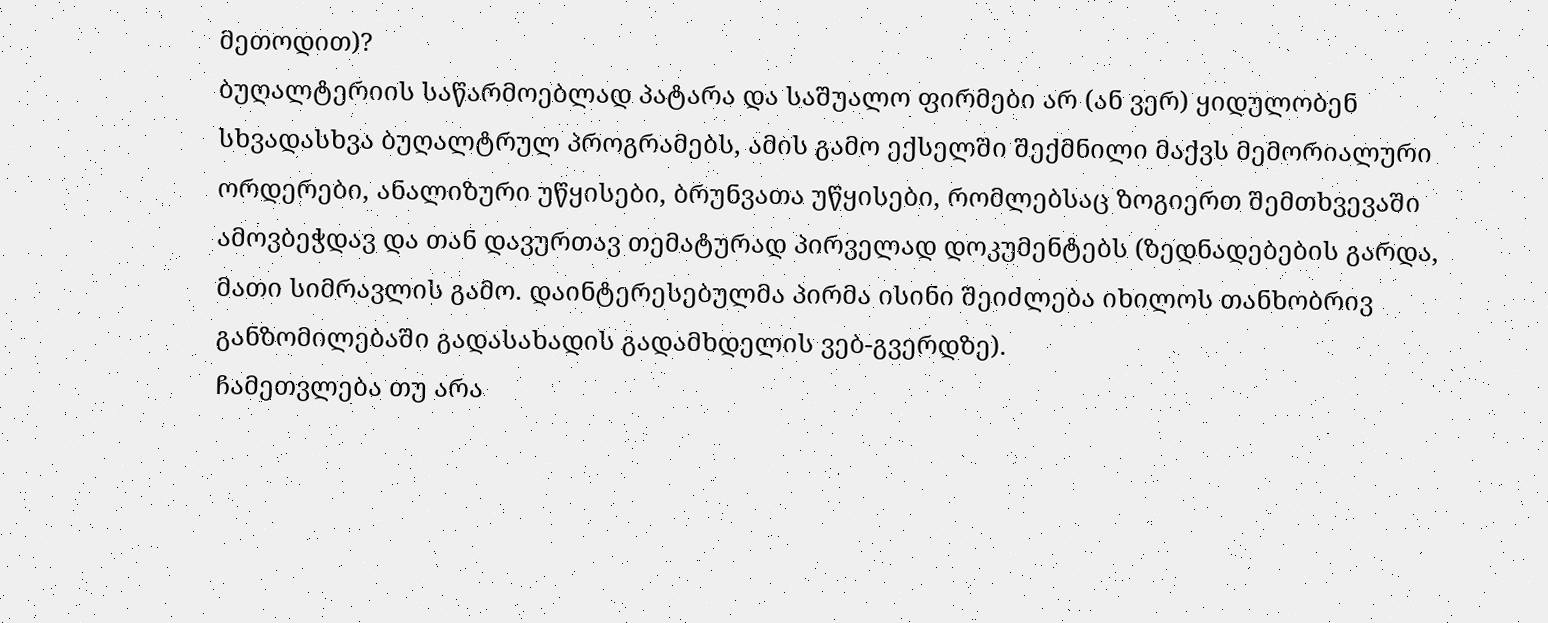მეთოდით)?
ბუღალტერიის საწარმოებლად პატარა და საშუალო ფირმები არ (ან ვერ) ყიდულობენ სხვადასხვა ბუღალტრულ პროგრამებს, ამის გამო ექსელში შექმნილი მაქვს მემორიალური ორდერები, ანალიზური უწყისები, ბრუნვათა უწყისები, რომლებსაც ზოგიერთ შემთხვევაში ამოვბეჭდავ და თან დავურთავ თემატურად პირველად დოკუმენტებს (ზედნადებების გარდა, მათი სიმრავლის გამო. დაინტერესებულმა პირმა ისინი შეიძლება იხილოს თანხობრივ განზომილებაში გადასახადის გადამხდელის ვებ-გვერდზე).
ჩამეთვლება თუ არა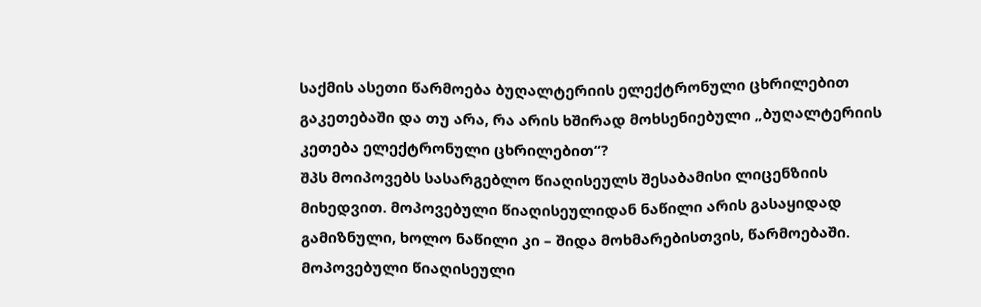საქმის ასეთი წარმოება ბუღალტერიის ელექტრონული ცხრილებით გაკეთებაში და თუ არა, რა არის ხშირად მოხსენიებული „ბუღალტერიის კეთება ელექტრონული ცხრილებით“?
შპს მოიპოვებს სასარგებლო წიაღისეულს შესაბამისი ლიცენზიის მიხედვით. მოპოვებული წიაღისეულიდან ნაწილი არის გასაყიდად გამიზნული, ხოლო ნაწილი კი – შიდა მოხმარებისთვის, წარმოებაში. მოპოვებული წიაღისეული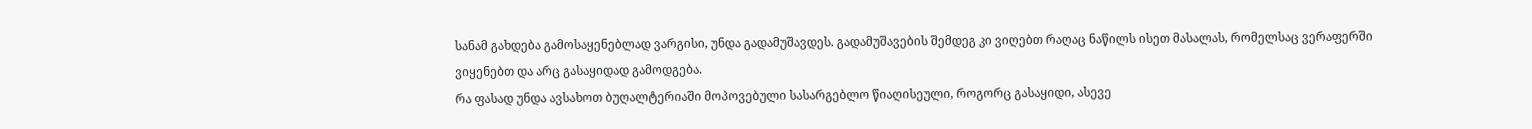სანამ გახდება გამოსაყენებლად ვარგისი, უნდა გადამუშავდეს. გადამუშავების შემდეგ კი ვიღებთ რაღაც ნაწილს ისეთ მასალას, რომელსაც ვერაფერში ვიყენებთ და არც გასაყიდად გამოდგება.
რა ფასად უნდა ავსახოთ ბუღალტერიაში მოპოვებული სასარგებლო წიაღისეული, როგორც გასაყიდი, ასევე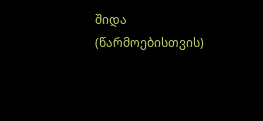შიდა (წარმოებისთვის)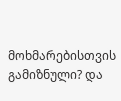მოხმარებისთვის გამიზნული? და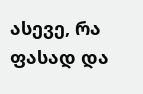ასევე, რა ფასად და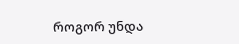როგორ უნდა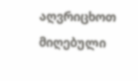აღვრიცხოთ მიღებული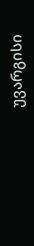უვარგისი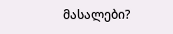მასალები?